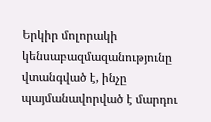Երկիր մոլորակի կենսաբազմազանությունը վտանգված է, ինչը պայմանավորված է մարդու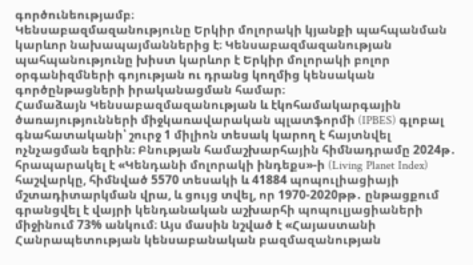գործունեությամբ։
Կենսաբազմազանությունը Երկիր մոլորակի կյանքի պահպանման կարևոր նախապայմաններից է։ Կենսաբազմազանության պահպանությունը խիստ կարևոր է Երկիր մոլորակի բոլոր օրգանիզմների գոյության ու դրանց կողմից կենսական գործընթացների իրականացման համար։
Համաձայն Կենսաբազմազանության և էկոհամակարգային ծառայությունների միջկառավարական պլատֆորմի (IPBES) գլոբալ գնահատականի՝ շուրջ 1 միլիոն տեսակ կարող է հայտնվել ոչնչացման եզրին։ Բնության համաշխարհային հիմնադրամը 2024թ․ հրապարակել է «Կենդանի մոլորակի ինդեքս»-ի (Living Planet Index) հաշվարկը, հիմնված 5570 տեսակի և 41884 պոպուլիացիայի մշտադիտարկման վրա, և ցույց տվել, որ 1970-2020թթ․ ընթացքում գրանցվել է վայրի կենդանական աշխարհի պոպուլյացիաների միջինում 73% անկում։ Այս մասին նշված է «Հայաստանի Հանրապետության կենսաբանական բազմազանության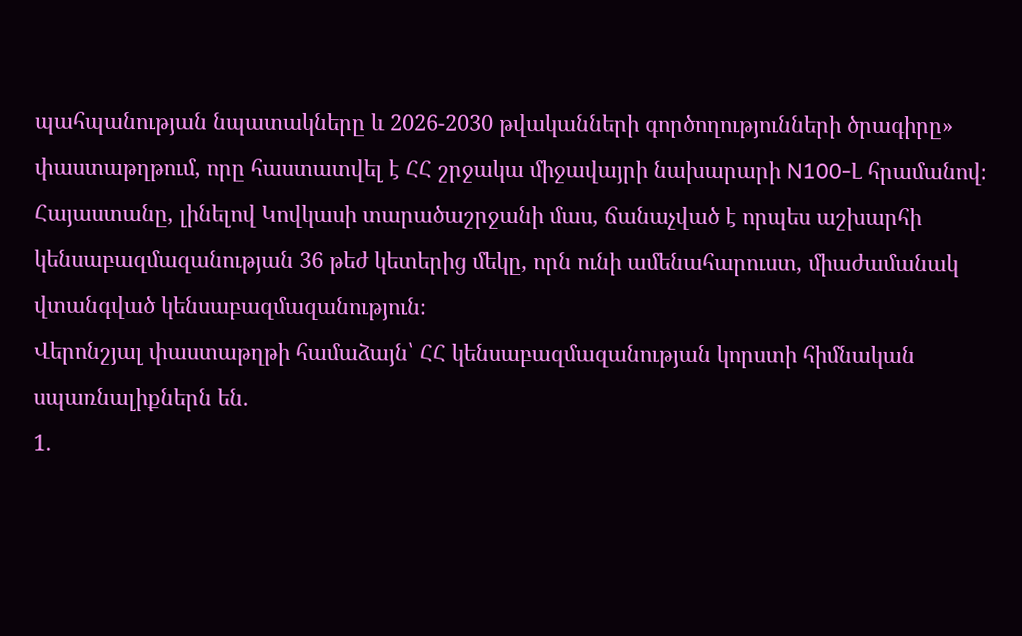պահպանության նպատակները և 2026-2030 թվականների գործողությունների ծրագիրը» փաստաթղթում, որը հաստատվել է ՀՀ շրջակա միջավայրի նախարարի N100-Լ հրամանով։
Հայաստանը, լինելով Կովկասի տարածաշրջանի մաս, ճանաչված է որպես աշխարհի կենսաբազմազանության 36 թեժ կետերից մեկը, որն ունի ամենահարուստ, միաժամանակ վտանգված կենսաբազմազանություն։
Վերոնշյալ փաստաթղթի համաձայն՝ ՀՀ կենսաբազմազանության կորստի հիմնական սպառնալիքներն են․
1․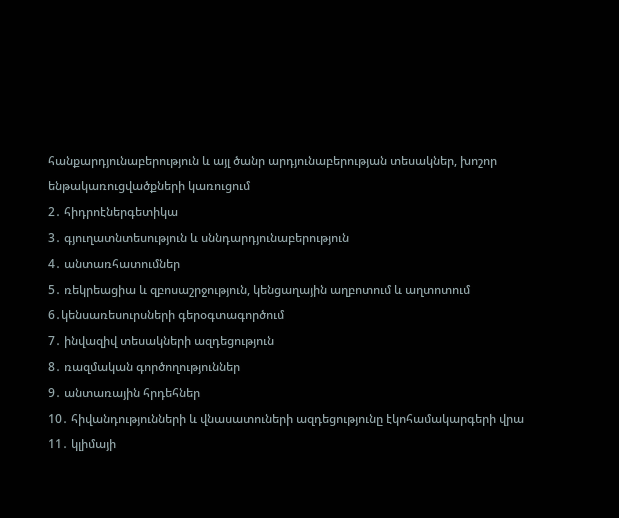հանքարդյունաբերություն և այլ ծանր արդյունաբերության տեսակներ, խոշոր ենթակառուցվածքների կառուցում
2․ հիդրոէներգետիկա
3․ գյուղատնտեսություն և սննդարդյունաբերություն
4․ անտառհատումներ
5․ ռեկրեացիա և զբոսաշրջություն, կենցաղային աղբոտում և աղտոտում
6․կենսառեսուրսների գերօգտագործում
7․ ինվազիվ տեսակների ազդեցություն
8․ ռազմական գործողություններ
9․ անտառային հրդեհներ
10․ հիվանդությունների և վնասատուների ազդեցությունը էկոհամակարգերի վրա
11․ կլիմայի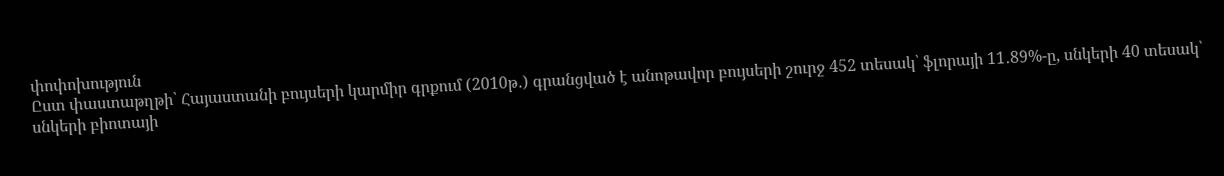փոփոխություն
Ըստ փաստաթղթի՝ Հայաստանի բույսերի կարմիր գրքում (2010թ․) գրանցված է անոթավոր բույսերի շուրջ 452 տեսակ՝ ֆլորայի 11․89%-ը, սնկերի 40 տեսակ՝ սնկերի բիոտայի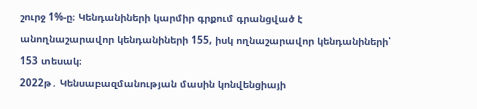շուրջ 1%-ը։ Կենդանիների կարմիր գրքում գրանցված է անողնաշարավոր կենդանիների 155, իսկ ողնաշարավոր կենդանիների՝ 153 տեսակ։
2022թ․ Կենսաբազմանության մասին կոնվենցիայի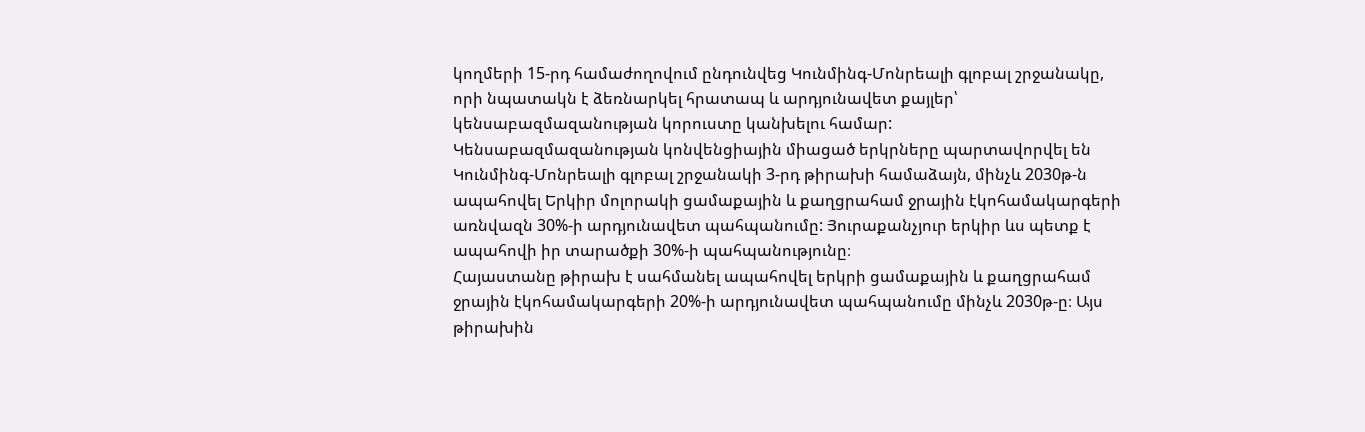կողմերի 15-րդ համաժողովում ընդունվեց Կունմինգ-Մոնրեալի գլոբալ շրջանակը, որի նպատակն է ձեռնարկել հրատապ և արդյունավետ քայլեր՝ կենսաբազմազանության կորուստը կանխելու համար:
Կենսաբազմազանության կոնվենցիային միացած երկրները պարտավորվել են Կունմինգ-Մոնրեալի գլոբալ շրջանակի 3-րդ թիրախի համաձայն, մինչև 2030թ-ն ապահովել Երկիր մոլորակի ցամաքային և քաղցրահամ ջրային էկոհամակարգերի առնվազն 30%-ի արդյունավետ պահպանումը: Յուրաքանչյուր երկիր ևս պետք է ապահովի իր տարածքի 30%-ի պահպանությունը։
Հայաստանը թիրախ է սահմանել ապահովել երկրի ցամաքային և քաղցրահամ ջրային էկոհամակարգերի 20%-ի արդյունավետ պահպանումը մինչև 2030թ-ը։ Այս թիրախին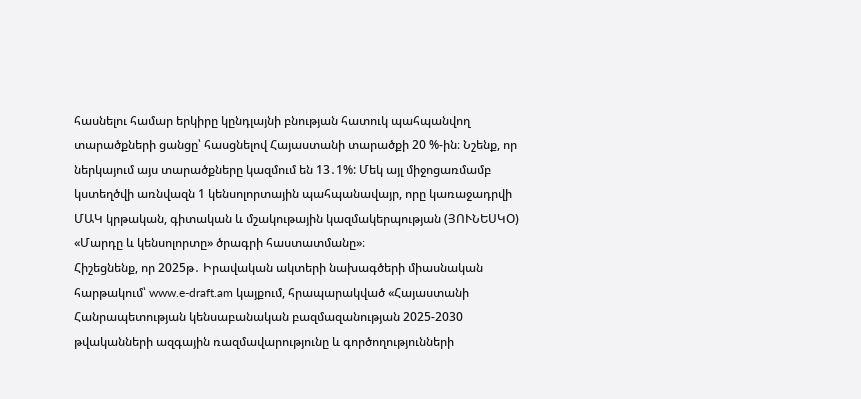հասնելու համար երկիրը կընդլայնի բնության հատուկ պահպանվող տարածքների ցանցը՝ հասցնելով Հայաստանի տարածքի 20 %-ին։ Նշենք, որ ներկայում այս տարածքները կազմում են 13․1%: Մեկ այլ միջոցառմամբ կստեղծվի առնվազն 1 կենսոլորտային պահպանավայր, որը կառաջադրվի ՄԱԿ կրթական, գիտական և մշակութային կազմակերպության (ՅՈՒՆԵՍԿՕ) «Մարդը և կենսոլորտը» ծրագրի հաստատմանը»։
Հիշեցնենք, որ 2025թ․ Իրավական ակտերի նախագծերի միասնական հարթակում՝ www.e-draft.am կայքում, հրապարակված «Հայաստանի Հանրապետության կենսաբանական բազմազանության 2025-2030 թվականների ազգային ռազմավարությունը և գործողությունների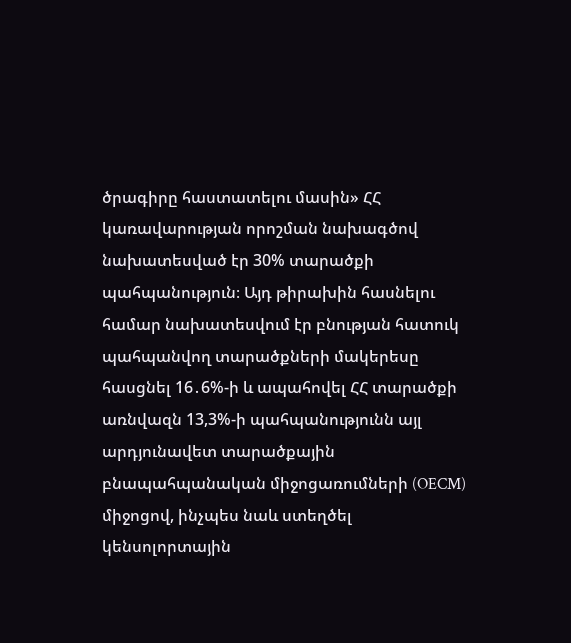ծրագիրը հաստատելու մասին» ՀՀ կառավարության որոշման նախագծով նախատեսված էր 30% տարածքի պահպանություն։ Այդ թիրախին հասնելու համար նախատեսվում էր բնության հատուկ պահպանվող տարածքների մակերեսը հասցնել 16․6%-ի և ապահովել ՀՀ տարածքի առնվազն 13,3%-ի պահպանությունն այլ արդյունավետ տարածքային բնապահպանական միջոցառումների (OECM) միջոցով, ինչպես նաև ստեղծել կենսոլորտային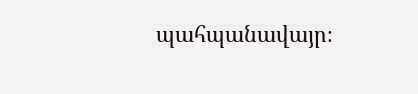պահպանավայր։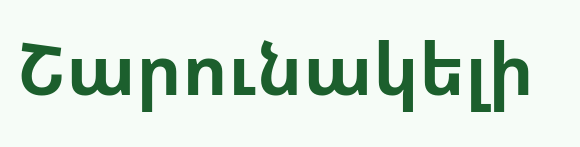Շարունակելի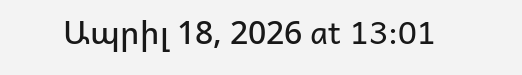Ապրիլ 18, 2026 at 13:01